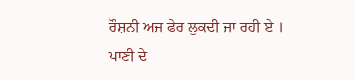ਰੌਸ਼ਨੀ ਅਜ ਫੇਰ ਲੁਕਦੀ ਜਾ ਰਹੀ ਏ ।
ਪਾਣੀ ਦੇ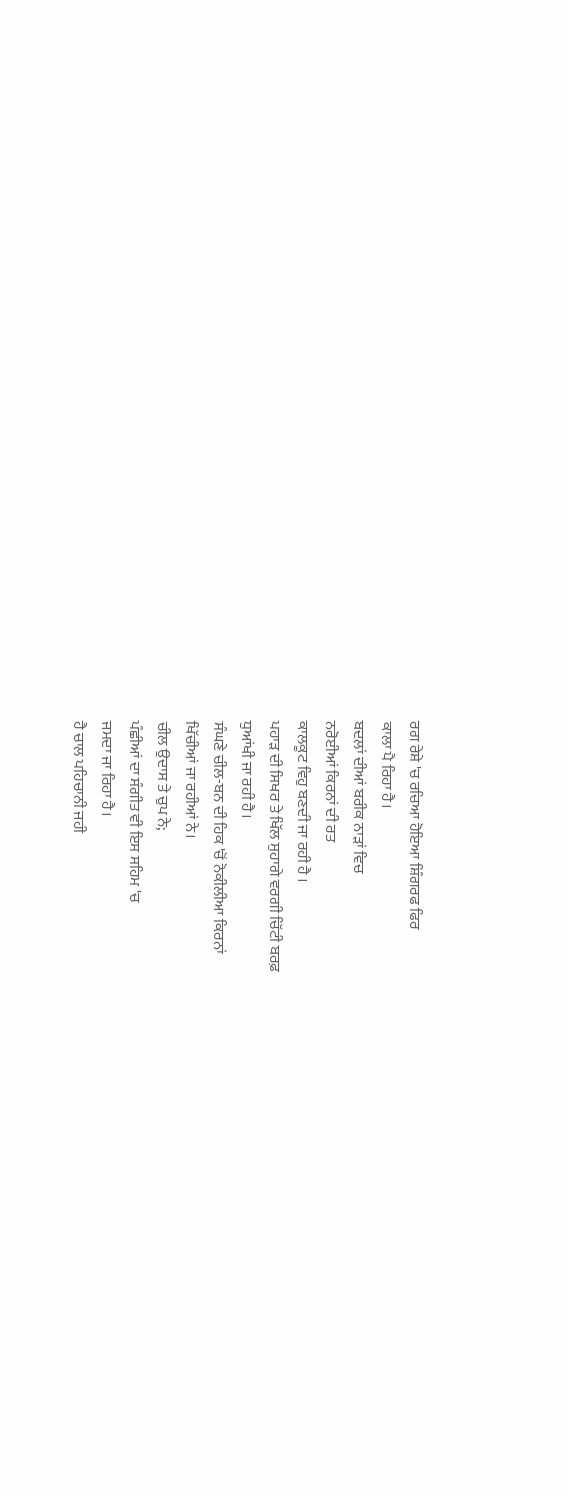ਰਗ ਰੇਸ਼ੇ 'ਚ ਰਚਿਆ ਹੋਇਆ ਸ਼ਿੰਗਰਫ ਫਿਰ
ਕਾਲਾ ਪੈ ਰਿਹਾ ਹੈ।
ਬਦਲਾਂ ਦੀਆਂ ਬਰੀਕ ਨਾੜਾਂ ਵਿਚ
ਨਰੋਈਆਂ ਕਿਰਨਾਂ ਦੀ ਰਤ
ਕਾਲਕੂਟ ਵਿਹੁ ਬਣਦੀ ਜਾ ਰਹੀ ਹੈ ।
ਪਹਾੜ ਦੀ ਸਿਖਰ ਤੇ ਖਿੱਲ ਸੁਹਾਗੇ ਵਰਗੀ ਚਿੱਟੀ ਬਰਫ਼
ਧੁਆਂਖੀ ਜਾ ਰਹੀ ਹੈ।
ਸੰਘਣੇ ਚੀਲ-ਬਨ ਦੀ ਹਿਕ 'ਚੋਂ ਨੋਕੀਲੀਆ ਕਿਰਨਾਂ
ਖਿੱਚੀਆਂ ਜਾ ਰਹੀਆਂ ਨੇ।
ਚੀਲ ਉਦਾਸ ਤੇ ਚੁਪ ਨੇ;
ਪੰਛੀਆਂ ਦਾ ਸੰਗੀਤ ਵੀ ਇਸ ਸਹਿਮ 'ਚ
ਜਮਦਾ ਜਾ ਰਿਹਾ ਹੈ।
ਹੈ ਚਾਲ ਪਹਿਚਾਨੀ ਜਹੀ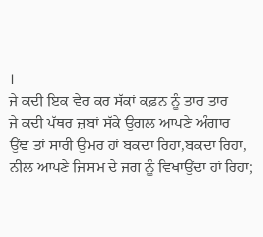।
ਜੇ ਕਦੀ ਇਕ ਵੇਰ ਕਰ ਸੱਕਾਂ ਕਫ਼ਨ ਨੂੰ ਤਾਰ ਤਾਰ
ਜੇ ਕਦੀ ਪੱਥਰ ਜ਼ਬਾਂ ਸੱਕੇ ਉਗਲ ਆਪਣੇ ਅੰਗਾਰ
ਉਂਞ ਤਾਂ ਸਾਰੀ ਉਮਰ ਹਾਂ ਬਕਦਾ ਰਿਹਾ,ਬਕਦਾ ਰਿਹਾ,
ਨੀਲ ਆਪਣੇ ਜਿਸਮ ਦੇ ਜਗ ਨੂੰ ਵਿਖਾਉਂਦਾ ਹਾਂ ਰਿਹਾ;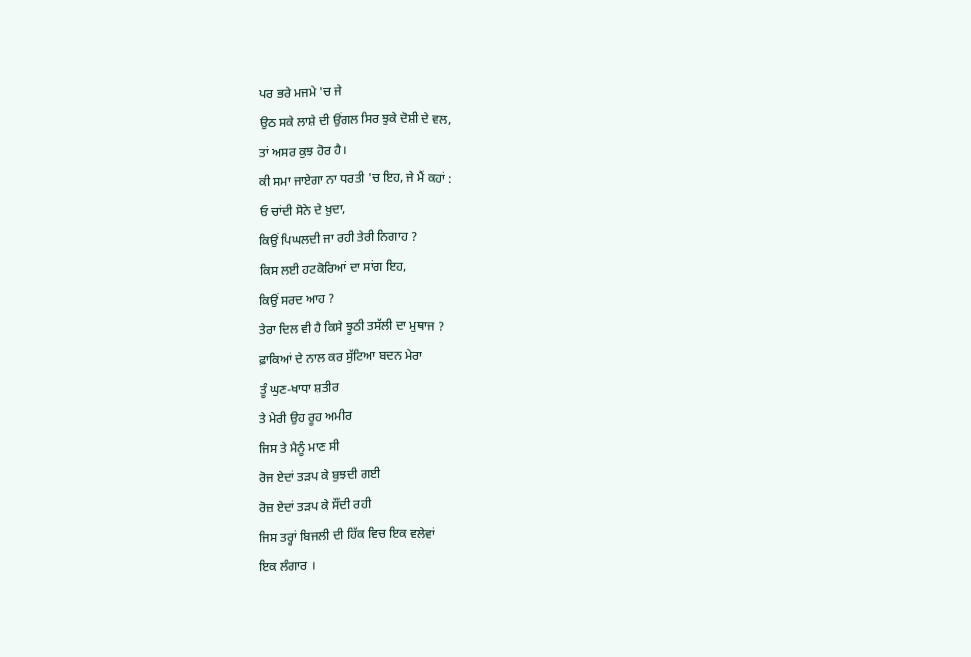ਪਰ ਭਰੇ ਮਜਮੇ 'ਚ ਜੇ
ਉਠ ਸਕੇ ਲਾਸ਼ੇ ਦੀ ਉਂਗਲ ਸਿਰ ਝੁਕੇ ਦੋਸ਼ੀ ਦੇ ਵਲ,
ਤਾਂ ਅਸਰ ਕੁਝ ਹੋਰ ਹੈ।
ਕੀ ਸਮਾ ਜਾਏਗਾ ਨਾ ਧਰਤੀ 'ਚ ਇਹ, ਜੇ ਮੈਂ ਕਹਾਂ :
ਓ ਚਾਂਦੀ ਸੋਨੇ ਦੇ ਖ਼ੁਦਾ,
ਕਿਉਂ ਪਿਘਲਦੀ ਜਾ ਰਹੀ ਤੇਰੀ ਨਿਗਾਹ ?
ਕਿਸ ਲਈ ਹਟਕੋਰਿਆਂ ਦਾ ਸਾਂਗ ਇਹ,
ਕਿਉਂ ਸਰਦ ਆਹ ?
ਤੇਰਾ ਦਿਲ ਵੀ ਹੈ ਕਿਸੇ ਝੂਠੀ ਤਸੱਲੀ ਦਾ ਮੁਥਾਜ ?
ਫ਼ਾਕਿਆਂ ਦੇ ਨਾਲ ਕਰ ਸੁੱਟਿਆ ਬਦਨ ਮੇਰਾ
ਤੂੰ ਘੁਣ-ਖਾਧਾ ਸ਼ਤੀਰ
ਤੇ ਮੇਰੀ ਉਹ ਰੂਹ ਅਮੀਰ
ਜਿਸ ਤੇ ਮੈਨੂੰ ਮਾਣ ਸੀ
ਰੋਜ ਏਦਾਂ ਤੜਪ ਕੇ ਬੁਝਦੀ ਗਈ
ਰੋਜ਼ ਏਦਾਂ ਤੜਪ ਕੇ ਸੌਂਦੀ ਰਹੀ
ਜਿਸ ਤਰ੍ਹਾਂ ਬਿਜਲੀ ਦੀ ਹਿੱਕ ਵਿਚ ਇਕ ਵਲੇਵਾਂ
ਇਕ ਲੰਗਾਰ ।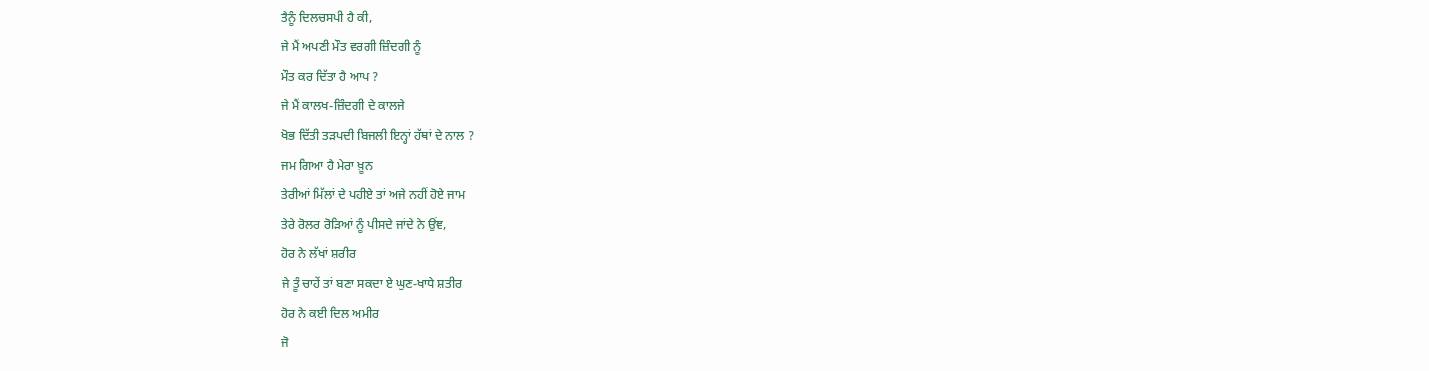ਤੈਨੂੰ ਦਿਲਚਸਪੀ ਹੈ ਕੀ,
ਜੇ ਮੈਂ ਅਪਣੀ ਮੌਤ ਵਰਗੀ ਜ਼ਿੰਦਗੀ ਨੂੰ
ਮੌਤ ਕਰ ਦਿੱਤਾ ਹੈ ਆਪ ?
ਜੇ ਮੈਂ ਕਾਲਖ-ਜ਼ਿੰਦਗੀ ਦੇ ਕਾਲਜੇ
ਖੋਭ ਦਿੱਤੀ ਤੜਪਦੀ ਬਿਜਲੀ ਇਨ੍ਹਾਂ ਹੱਥਾਂ ਦੇ ਨਾਲ ?
ਜਮ ਗਿਆ ਹੈ ਮੇਰਾ ਖ਼ੂਨ
ਤੇਰੀਆਂ ਮਿੱਲਾਂ ਦੇ ਪਹੀਏ ਤਾਂ ਅਜੇ ਨਹੀਂ ਹੋਏ ਜਾਮ
ਤੇਰੇ ਰੋਲਰ ਰੋੜਿਆਂ ਨੂੰ ਪੀਸਦੇ ਜਾਂਦੇ ਨੇ ਉਂਞ,
ਹੋਰ ਨੇ ਲੱਖਾਂ ਸ਼ਰੀਰ
ਜੇ ਤੂੰ ਚਾਹੇਂ ਤਾਂ ਬਣਾ ਸਕਦਾ ਏ ਘੁਣ-ਖਾਧੇ ਸ਼ਤੀਰ
ਹੋਰ ਨੇ ਕਈ ਦਿਲ ਅਮੀਰ
ਜੋ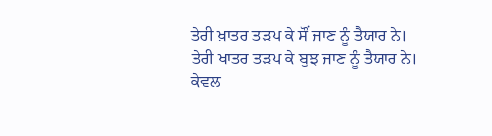ਤੇਰੀ ਖ਼ਾਤਰ ਤੜਪ ਕੇ ਸੌਂ ਜਾਣ ਨੂੰ ਤੈਯਾਰ ਨੇ।
ਤੇਰੀ ਖਾਤਰ ਤੜਪ ਕੇ ਬੁਝ ਜਾਣ ਨੂੰ ਤੈਯਾਰ ਨੇ।
ਕੇਵਲ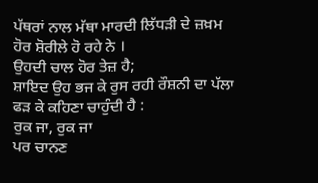ਪੱਥਰਾਂ ਨਾਲ ਮੱਥਾ ਮਾਰਦੀ ਲਿੱਧੜੀ ਦੇ ਜ਼ਖ਼ਮ
ਹੋਰ ਸ਼ੋਰੀਲੇ ਹੋ ਰਹੇ ਨੇ ।
ਉਹਦੀ ਚਾਲ ਹੋਰ ਤੇਜ਼ ਹੈ;
ਸ਼ਾਇਦ ਉਹ ਭਜ ਕੇ ਰੁਸ ਰਹੀ ਰੌਸ਼ਨੀ ਦਾ ਪੱਲਾ
ਫੜ ਕੇ ਕਹਿਣਾ ਚਾਹੁੰਦੀ ਹੈ :
ਰੁਕ ਜਾ, ਰੁਕ ਜਾ
ਪਰ ਚਾਨਣ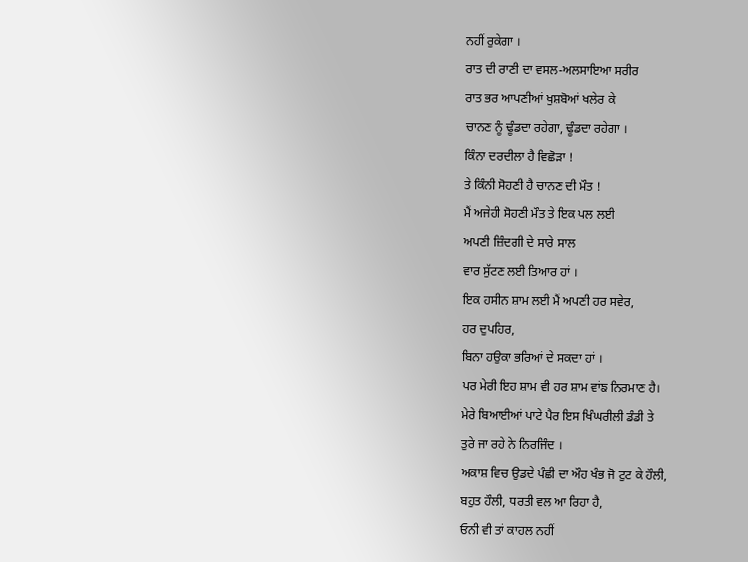ਨਹੀਂ ਰੁਕੇਗਾ ।
ਰਾਤ ਦੀ ਰਾਣੀ ਦਾ ਵਸਲ-ਅਲਸਾਇਆ ਸਰੀਰ
ਰਾਤ ਭਰ ਆਪਣੀਆਂ ਖੁਸ਼ਬੋਆਂ ਖਲੇਰ ਕੇ
ਚਾਨਣ ਨੂੰ ਢੂੰਡਦਾ ਰਹੇਗਾ, ਢੂੰਡਦਾ ਰਹੇਗਾ ।
ਕਿੰਨਾ ਦਰਦੀਲਾ ਹੈ ਵਿਛੋੜਾ !
ਤੇ ਕਿੰਨੀ ਸੋਹਣੀ ਹੈ ਚਾਨਣ ਦੀ ਮੌਤ !
ਮੈਂ ਅਜੇਹੀ ਸੋਹਣੀ ਮੌਤ ਤੇ ਇਕ ਪਲ ਲਈ
ਅਪਣੀ ਜ਼ਿੰਦਗੀ ਦੇ ਸਾਰੇ ਸਾਲ
ਵਾਰ ਸੁੱਟਣ ਲਈ ਤਿਆਰ ਹਾਂ ।
ਇਕ ਹਸੀਨ ਸ਼ਾਮ ਲਈ ਮੈਂ ਅਪਣੀ ਹਰ ਸਵੇਰ,
ਹਰ ਦੁਪਹਿਰ,
ਬਿਨਾ ਹਉਕਾ ਭਰਿਆਂ ਦੇ ਸਕਦਾ ਹਾਂ ।
ਪਰ ਮੇਰੀ ਇਹ ਸ਼ਾਮ ਵੀ ਹਰ ਸ਼ਾਮ ਵਾਂਙ ਨਿਰਮਾਣ ਹੈ।
ਮੇਰੇ ਬਿਆਈਆਂ ਪਾਟੇ ਪੈਰ ਇਸ ਖਿੰਘਰੀਲੀ ਡੰਡੀ ਤੇ
ਤੁਰੇ ਜਾ ਰਹੇ ਨੇ ਨਿਰਜਿੰਦ ।
ਅਕਾਸ਼ ਵਿਚ ਉਡਦੇ ਪੰਛੀ ਦਾ ਔਹ ਖੰਭ ਜੋ ਟੁਟ ਕੇ ਹੌਲੀ,
ਬਹੁਤ ਹੌਲੀ, ਧਰਤੀ ਵਲ ਆ ਰਿਹਾ ਹੈ,
ਓਨੀ ਵੀ ਤਾਂ ਕਾਹਲ ਨਹੀਂ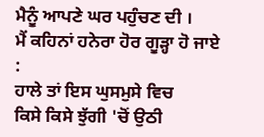ਮੈਨੂੰ ਆਪਣੇ ਘਰ ਪਹੁੰਚਣ ਦੀ ।
ਮੈਂ ਕਹਿਨਾਂ ਹਨੇਰਾ ਹੋਰ ਗੂੜ੍ਹਾ ਹੋ ਜਾਏ :
ਹਾਲੇ ਤਾਂ ਇਸ ਘੁਸਮੁਸੇ ਵਿਚ
ਕਿਸੇ ਕਿਸੇ ਝੁੱਗੀ 'ਚੋਂ ਉਠੀ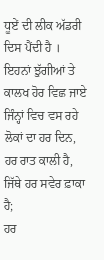ਧੂਏਂ ਦੀ ਲੀਕ ਅੱਡਰੀ ਦਿਸ ਪੈਂਦੀ ਹੈ ।
ਇਹਨਾਂ ਝੁੱਗੀਆਂ ਤੇ ਕਾਲਖ ਹੋਰ ਵਿਛ ਜਾਏ
ਜਿੰਨ੍ਹਾਂ ਵਿਚ ਵਸ ਰਹੇ ਲੋਕਾਂ ਦਾ ਹਰ ਦਿਨ,
ਹਰ ਰਾਤ ਕਾਲੀ ਹੈ,
ਜਿੱਥੇ ਹਰ ਸਵੇਰ ਫ਼ਾਕਾ ਹੈ;
ਹਰ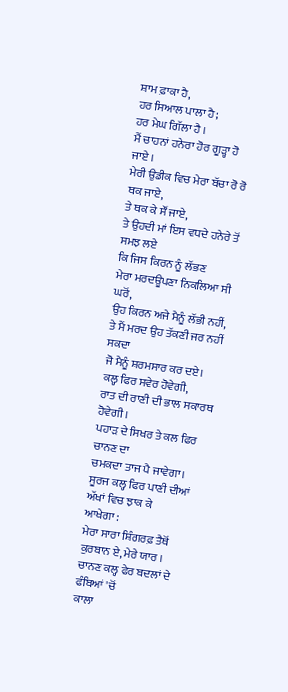ਸ਼ਾਮ ਫ਼ਾਕਾ ਹੈ,
ਹਰ ਸਿਆਲ ਪਾਲਾ ਹੈ;
ਹਰ ਮੇਘ ਗਿੱਲਾ ਹੈ ।
ਮੈਂ ਚਾਹਨਾਂ ਹਨੇਰਾ ਹੋਰ ਗੂੜ੍ਹਾ ਹੋ ਜਾਏ ।
ਮੇਰੀ ਉਡੀਕ ਵਿਚ ਮੇਰਾ ਬੱਚਾ ਰੋ ਰੋ ਥਕ ਜਾਏ,
ਤੇ ਥਕ ਕੇ ਸੌਂ ਜਾਏ,
ਤੇ ਉਹਦੀ ਮਾਂ ਇਸ ਵਧਦੇ ਹਨੇਰੇ ਤੋਂ ਸਮਝ ਲਏ
ਕਿ ਜਿਸ ਕਿਰਨ ਨੂੰ ਲੱਭਣ
ਮੇਰਾ ਮਰਦਊਪਣਾ ਨਿਕਲਿਆ ਸੀ ਘਰੋਂ,
ਉਹ ਕਿਰਨ ਅਜੇ ਮੈਨੂੰ ਲੱਭੀ ਨਹੀਂ,
ਤੇ ਮੈਂ ਮਰਦ ਉਹ ਤੱਕਣੀ ਜਰ ਨਹੀਂ ਸਕਦਾ
ਜੋ ਮੈਨੂੰ ਸ਼ਰਮਸਾਰ ਕਰ ਦਏ।
ਕਲ੍ਹ ਫਿਰ ਸਵੇਰ ਹੋਵੇਗੀ,
ਰਾਤ ਦੀ ਰਾਣੀ ਦੀ ਭਾਲ ਸਕਾਰਥ ਹੋਵੇਗੀ ।
ਪਹਾੜ ਦੇ ਸਿਖਰ ਤੇ ਕਲ ਫਿਰ ਚਾਨਣ ਦਾ
ਚਮਕਦਾ ਤਾਜ ਪੈ ਜਾਵੇਗਾ।
ਸੂਰਜ ਕਲ੍ਹ ਫਿਰ ਪਾਣੀ ਦੀਆਂ ਅੱਖਾਂ ਵਿਚ ਝਾਕ ਕੇ
ਆਖੇਗਾ :
ਮੇਰਾ ਸਾਰਾ ਸ਼ਿੰਗਰਫ਼ ਤੈਥੋਂ ਕੁਰਬਾਨ ਏ, ਮੇਰੇ ਯਾਰ ।
ਚਾਨਣ ਕਲ੍ਹ ਫੇਰ ਬਦਲਾਂ ਦੇ ਫੰਬਿਆਂ 'ਚੋਂ
ਕਾਲਾ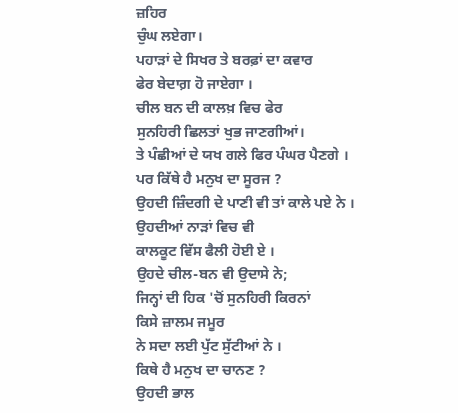ਜ਼ਹਿਰ
ਚੁੰਘ ਲਏਗਾ।
ਪਹਾੜਾਂ ਦੇ ਸਿਖਰ ਤੇ ਬਰਫ਼ਾਂ ਦਾ ਕਵਾਰ
ਫੇਰ ਬੇਦਾਗ਼ ਹੋ ਜਾਏਗਾ ।
ਚੀਲ ਬਨ ਦੀ ਕਾਲਖ਼ ਵਿਚ ਫੇਰ
ਸੁਨਹਿਰੀ ਛਿਲਤਾਂ ਖੁਭ ਜਾਣਗੀਆਂ।
ਤੇ ਪੰਛੀਆਂ ਦੇ ਯਖ ਗਲੇ ਫਿਰ ਪੰਘਰ ਪੈਣਗੇ ।
ਪਰ ਕਿੱਥੇ ਹੈ ਮਨੁਖ ਦਾ ਸੂਰਜ ?
ਉਹਦੀ ਜ਼ਿੰਦਗੀ ਦੇ ਪਾਣੀ ਵੀ ਤਾਂ ਕਾਲੇ ਪਏ ਨੇ ।
ਉਹਦੀਆਂ ਨਾੜਾਂ ਵਿਚ ਵੀ
ਕਾਲਕੂਟ ਵਿੱਸ ਫੈਲੀ ਹੋਈ ਏ ।
ਉਹਦੇ ਚੀਲ-ਬਨ ਵੀ ਉਦਾਸੇ ਨੇ;
ਜਿਨ੍ਹਾਂ ਦੀ ਹਿਕ 'ਚੋਂ ਸੁਨਹਿਰੀ ਕਿਰਨਾਂ
ਕਿਸੇ ਜ਼ਾਲਮ ਜਮੂਰ
ਨੇ ਸਦਾ ਲਈ ਪੁੱਟ ਸੁੱਟੀਆਂ ਨੇ ।
ਕਿਥੇ ਹੈ ਮਨੁਖ ਦਾ ਚਾਨਣ ?
ਉਹਦੀ ਭਾਲ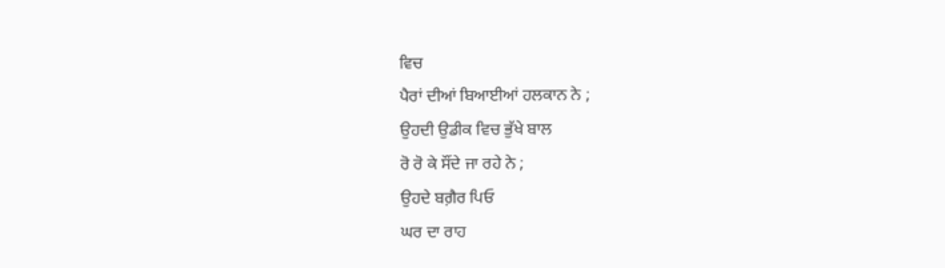ਵਿਚ
ਪੈਰਾਂ ਦੀਆਂ ਬਿਆਈਆਂ ਹਲਕਾਨ ਨੇ ;
ਉਹਦੀ ਉਡੀਕ ਵਿਚ ਭੁੱਖੇ ਬਾਲ
ਰੋ ਰੋ ਕੇ ਸੌਂਦੇ ਜਾ ਰਹੇ ਨੇ ;
ਉਹਦੇ ਬਗ਼ੈਰ ਪਿਓ
ਘਰ ਦਾ ਰਾਹ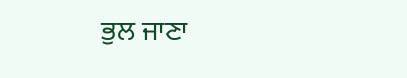ਭੁਲ ਜਾਣਾ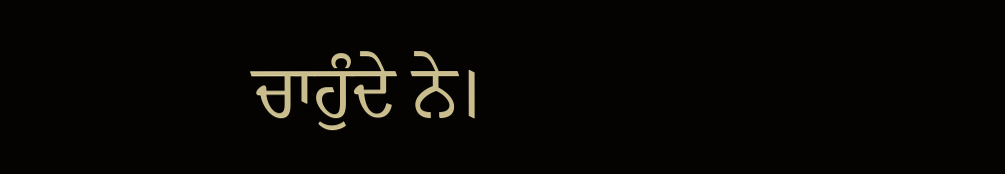ਚਾਹੁੰਦੇ ਨੇ।